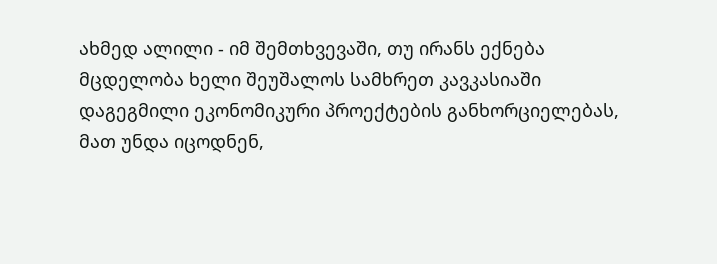ახმედ ალილი - იმ შემთხვევაში, თუ ირანს ექნება მცდელობა ხელი შეუშალოს სამხრეთ კავკასიაში დაგეგმილი ეკონომიკური პროექტების განხორციელებას, მათ უნდა იცოდნენ,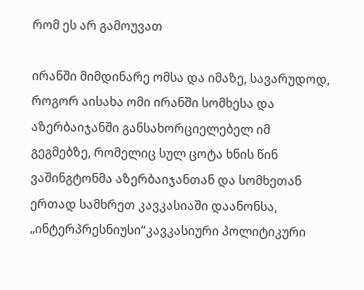რომ ეს არ გამოუვათ

ირანში მიმდინარე ომსა და იმაზე, სავარუდოდ, როგორ აისახა ომი ირანში სომხესა და აზერბაიჯანში განსახორციელებელ იმ გეგმებზე, რომელიც სულ ცოტა ხნის წინ ვაშინგტონმა აზერბაიჯანთან და სომხეთან ერთად სამხრეთ კავკასიაში დაანონსა, „ინტერპრესნიუსი“კავკასიური პოლიტიკური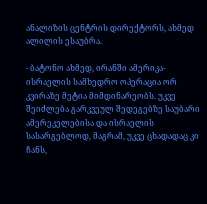ანალიზის ცენტრის დირექტორს, ახმედ ალილის ესაუბრა.

- ბატონო ახმედ, ირანში ამერიკა-ისრაელის სამხედრო ოპერაცია ორ კვირაზე მეტია მიმდინარეობს. უკვე შეიძლება გარკვეულ შედეგებზე საუბარი ამერეკელებისა და ისრაელის სასარგებლოდ, მაგრამ, უკვე ცხადადაც კი ჩანს,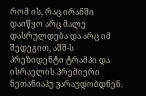რომ ის, რაც ირანში დაიწყო არც მალე დასრულდება და არც იმ შედეგით, აშშ-ს პრეზიდენტი ტრამპი და ისრაელის პრემიერი ნეთანიაჰუ ვარაუდობდნენ.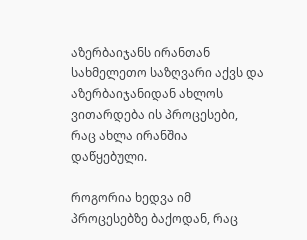აზერბაიჯანს ირანთან სახმელეთო საზღვარი აქვს და აზერბაიჯანიდან ახლოს ვითარდება ის პროცესები, რაც ახლა ირანშია დაწყებული.

როგორია ხედვა იმ პროცესებზე ბაქოდან, რაც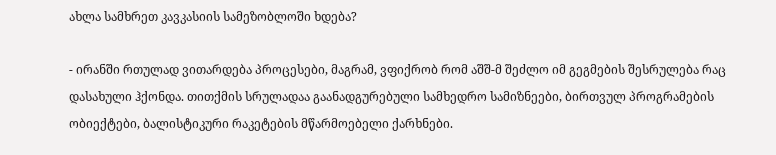ახლა სამხრეთ კავკასიის სამეზობლოში ხდება?

- ირანში რთულად ვითარდება პროცესები, მაგრამ, ვფიქრობ რომ აშშ-მ შეძლო იმ გეგმების შესრულება რაც დასახული ჰქონდა. თითქმის სრულადაა გაანადგურებული სამხედრო სამიზნეები, ბირთვულ პროგრამების ობიექტები, ბალისტიკური რაკეტების მწარმოებელი ქარხნები.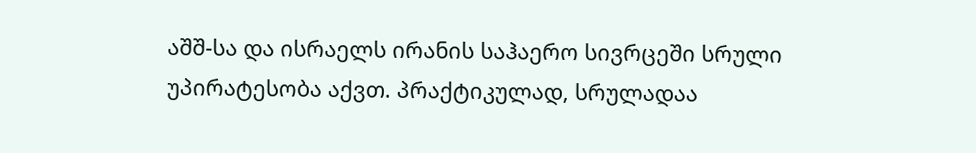აშშ-სა და ისრაელს ირანის საჰაერო სივრცეში სრული უპირატესობა აქვთ. პრაქტიკულად, სრულადაა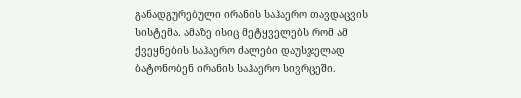განადგურებული ირანის საჰაერო თავდაცვის სისტემა. ამაზე ისიც მეტყველებს რომ ამ ქვეყნების საჰაერო ძალები დაუსჯელად ბატონობენ ირანის საჰაერო სივრცეში.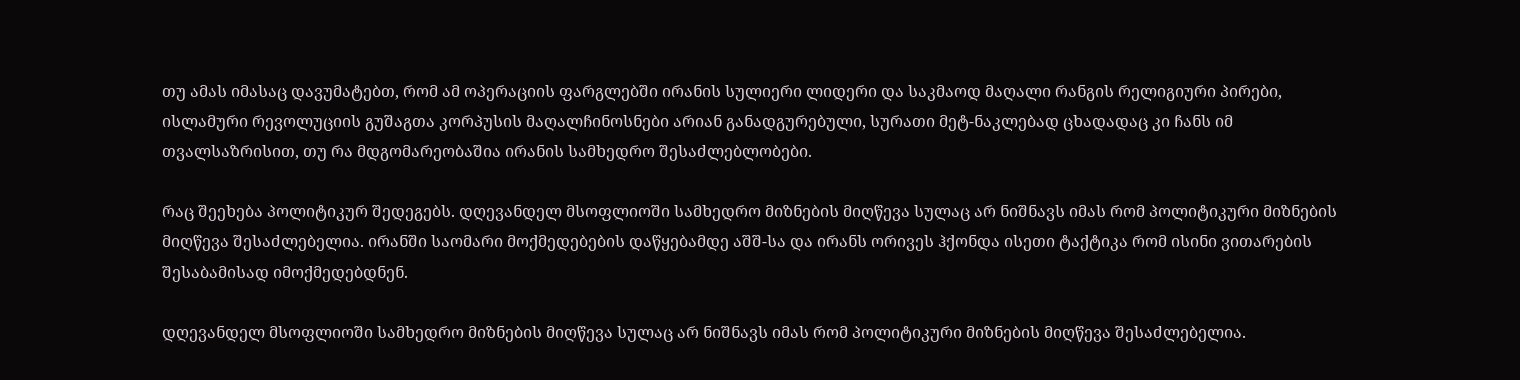თუ ამას იმასაც დავუმატებთ, რომ ამ ოპერაციის ფარგლებში ირანის სულიერი ლიდერი და საკმაოდ მაღალი რანგის რელიგიური პირები, ისლამური რევოლუციის გუშაგთა კორპუსის მაღალჩინოსნები არიან განადგურებული, სურათი მეტ-ნაკლებად ცხადადაც კი ჩანს იმ თვალსაზრისით, თუ რა მდგომარეობაშია ირანის სამხედრო შესაძლებლობები.

რაც შეეხება პოლიტიკურ შედეგებს. დღევანდელ მსოფლიოში სამხედრო მიზნების მიღწევა სულაც არ ნიშნავს იმას რომ პოლიტიკური მიზნების მიღწევა შესაძლებელია. ირანში საომარი მოქმედებების დაწყებამდე აშშ-სა და ირანს ორივეს ჰქონდა ისეთი ტაქტიკა რომ ისინი ვითარების შესაბამისად იმოქმედებდნენ.

დღევანდელ მსოფლიოში სამხედრო მიზნების მიღწევა სულაც არ ნიშნავს იმას რომ პოლიტიკური მიზნების მიღწევა შესაძლებელია.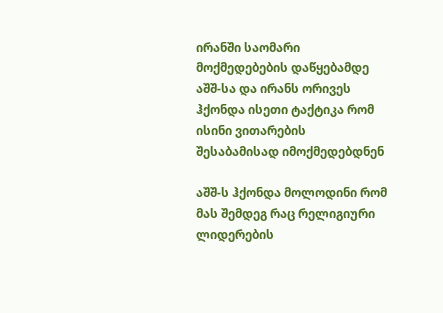ირანში საომარი მოქმედებების დაწყებამდე აშშ-სა და ირანს ორივეს ჰქონდა ისეთი ტაქტიკა რომ ისინი ვითარების შესაბამისად იმოქმედებდნენ

აშშ-ს ჰქონდა მოლოდინი რომ მას შემდეგ რაც რელიგიური ლიდერების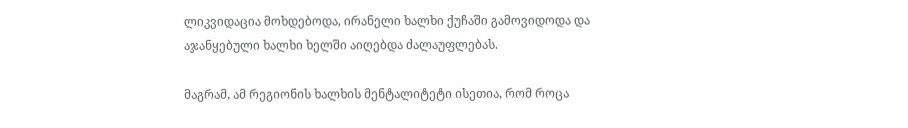ლიკვიდაცია მოხდებოდა, ირანელი ხალხი ქუჩაში გამოვიდოდა და აჯანყებული ხალხი ხელში აიღებდა ძალაუფლებას.

მაგრამ, ამ რეგიონის ხალხის მენტალიტეტი ისეთია, რომ როცა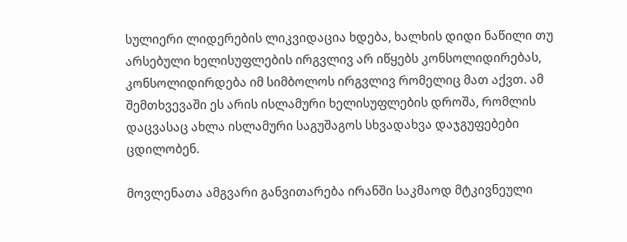სულიერი ლიდერების ლიკვიდაცია ხდება, ხალხის დიდი ნაწილი თუ არსებული ხელისუფლების ირგვლივ არ იწყებს კონსოლიდირებას, კონსოლიდირდება იმ სიმბოლოს ირგვლივ რომელიც მათ აქვთ. ამ შემთხვევაში ეს არის ისლამური ხელისუფლების დროშა, რომლის დაცვასაც ახლა ისლამური საგუშაგოს სხვადახვა დაჯგუფებები ცდილობენ.

მოვლენათა ამგვარი განვითარება ირანში საკმაოდ მტკივნეული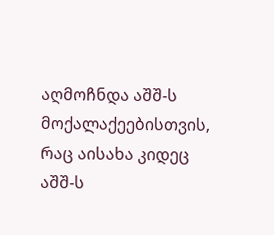აღმოჩნდა აშშ-ს მოქალაქეებისთვის, რაც აისახა კიდეც აშშ-ს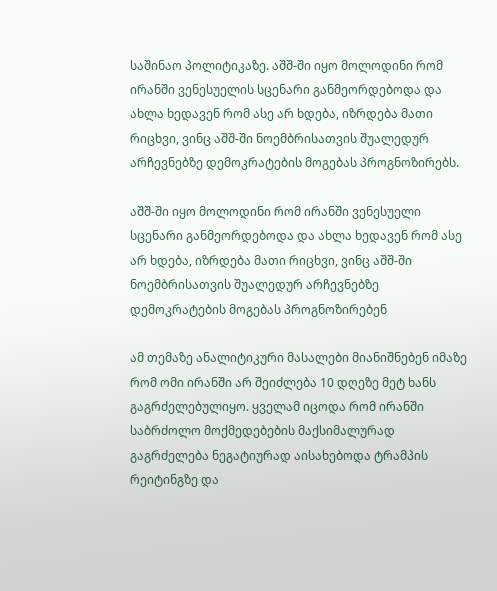საშინაო პოლიტიკაზე. აშშ-ში იყო მოლოდინი რომ ირანში ვენესუელის სცენარი განმეორდებოდა და ახლა ხედავენ რომ ასე არ ხდება, იზრდება მათი რიცხვი, ვინც აშშ-ში ნოემბრისათვის შუალედურ არჩევნებზე დემოკრატების მოგებას პროგნოზირებს.

აშშ-ში იყო მოლოდინი რომ ირანში ვენესუელი სცენარი განმეორდებოდა და ახლა ხედავენ რომ ასე არ ხდება, იზრდება მათი რიცხვი, ვინც აშშ-ში ნოემბრისათვის შუალედურ არჩევნებზე დემოკრატების მოგებას პროგნოზირებენ

ამ თემაზე ანალიტიკური მასალები მიანიშნებენ იმაზე რომ ომი ირანში არ შეიძლება 10 დღეზე მეტ ხანს გაგრძელებულიყო. ყველამ იცოდა რომ ირანში საბრძოლო მოქმედებების მაქსიმალურად გაგრძელება ნეგატიურად აისახებოდა ტრამპის რეიტინგზე და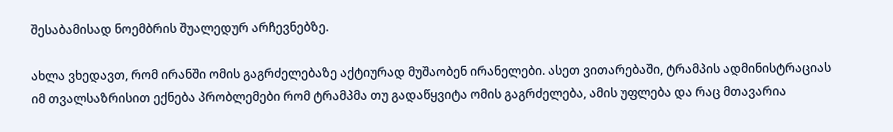შესაბამისად ნოემბრის შუალედურ არჩევნებზე.

ახლა ვხედავთ, რომ ირანში ომის გაგრძელებაზე აქტიურად მუშაობენ ირანელები. ასეთ ვითარებაში, ტრამპის ადმინისტრაციას იმ თვალსაზრისით ექნება პრობლემები რომ ტრამპმა თუ გადაწყვიტა ომის გაგრძელება, ამის უფლება და რაც მთავარია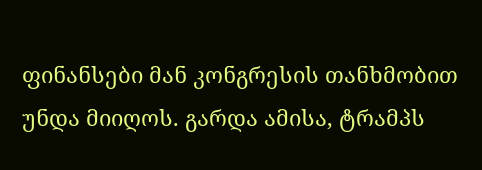ფინანსები მან კონგრესის თანხმობით უნდა მიიღოს. გარდა ამისა, ტრამპს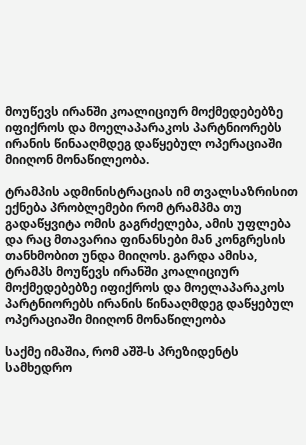მოუწევს ირანში კოალიციურ მოქმედებებზე იფიქროს და მოელაპარაკოს პარტნიორებს ირანის წინააღმდეგ დაწყებულ ოპერაციაში მიიღონ მონაწილეობა.

ტრამპის ადმინისტრაციას იმ თვალსაზრისით ექნება პრობლემები რომ ტრამპმა თუ გადაწყვიტა ომის გაგრძელება, ამის უფლება და რაც მთავარია ფინანსები მან კონგრესის თანხმობით უნდა მიიღოს. გარდა ამისა, ტრამპს მოუწევს ირანში კოალიციურ მოქმედებებზე იფიქროს და მოელაპარაკოს პარტნიორებს ირანის წინააღმდეგ დაწყებულ ოპერაციაში მიიღონ მონაწილეობა

საქმე იმაშია, რომ აშშ-ს პრეზიდენტს სამხედრო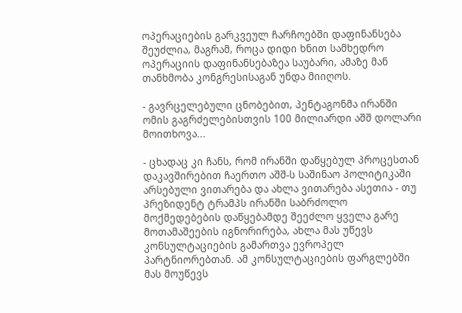ოპერაციების გარკვეულ ჩარჩოებში დაფინანსება შეუძლია, მაგრამ, როცა დიდი ხნით სამხედრო ოპერაციის დაფინანსებაზეა საუბარი, ამაზე მან თანხმობა კონგრესისაგან უნდა მიიღოს.

- გავრცელებული ცნობებით, პენტაგონმა ირანში ომის გაგრძელებისთვის 100 მილიარდი აშშ დოლარი მოითხოვა...

- ცხადაც კი ჩანს, რომ ირანში დაწყებულ პროცესთან დაკავშირებით ჩაერთო აშშ-ს საშინაო პოლიტიკაში არსებული ვითარება და ახლა ვითარება ასეთია - თუ პრეზიდენტ ტრამპს ირანში საბრძოლო მოქმედებების დაწყებამდე შეეძლო ყველა გარე მოთამაშეების იგნორირება, ახლა მას უწევს კონსულტაციების გამართვა ევროპელ პარტნიორებთან. ამ კონსულტაციების ფარგლებში მას მოუწევს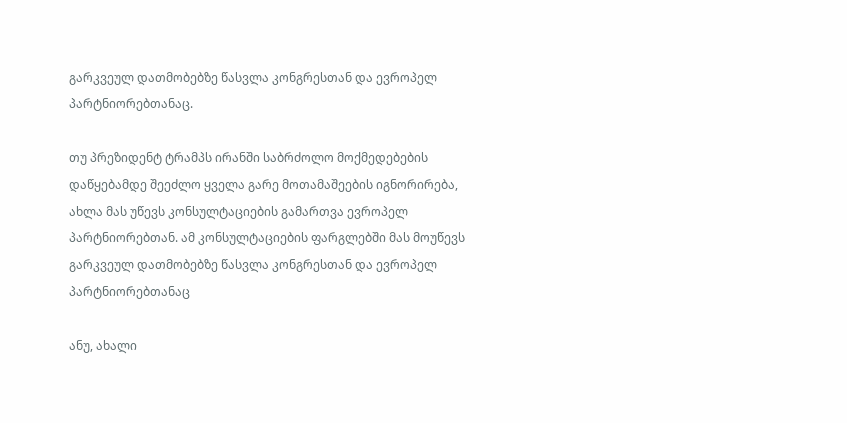გარკვეულ დათმობებზე წასვლა კონგრესთან და ევროპელ პარტნიორებთანაც.

თუ პრეზიდენტ ტრამპს ირანში საბრძოლო მოქმედებების დაწყებამდე შეეძლო ყველა გარე მოთამაშეების იგნორირება, ახლა მას უწევს კონსულტაციების გამართვა ევროპელ პარტნიორებთან. ამ კონსულტაციების ფარგლებში მას მოუწევს გარკვეულ დათმობებზე წასვლა კონგრესთან და ევროპელ პარტნიორებთანაც

ანუ, ახალი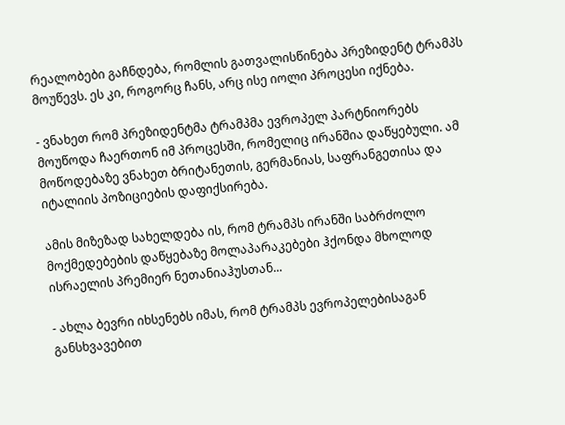რეალობები გაჩნდება, რომლის გათვალისწინება პრეზიდენტ ტრამპს მოუწევს. ეს კი, როგორც ჩანს, არც ისე იოლი პროცესი იქნება.

- ვნახეთ რომ პრეზიდენტმა ტრამპმა ევროპელ პარტნიორებს მოუწოდა ჩაერთონ იმ პროცესში, რომელიც ირანშია დაწყებული. ამ მოწოდებაზე ვნახეთ ბრიტანეთის, გერმანიას, საფრანგეთისა და იტალიის პოზიციების დაფიქსირება.

ამის მიზეზად სახელდება ის, რომ ტრამპს ირანში საბრძოლო მოქმედებების დაწყებაზე მოლაპარაკებები ჰქონდა მხოლოდ ისრაელის პრემიერ ნეთანიაჰუსთან...

- ახლა ბევრი იხსენებს იმას, რომ ტრამპს ევროპელებისაგან განსხვავებით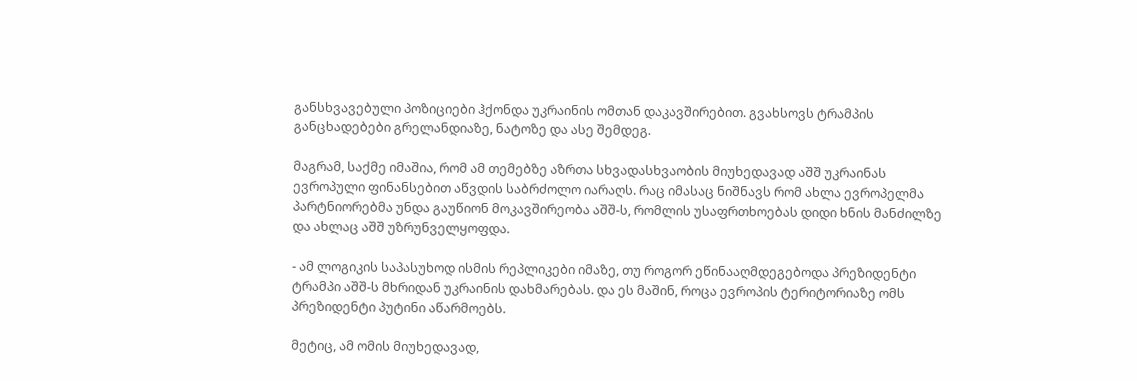განსხვავებული პოზიციები ჰქონდა უკრაინის ომთან დაკავშირებით. გვახსოვს ტრამპის განცხადებები გრელანდიაზე, ნატოზე და ასე შემდეგ.

მაგრამ, საქმე იმაშია, რომ ამ თემებზე აზრთა სხვადასხვაობის მიუხედავად აშშ უკრაინას ევროპული ფინანსებით აწვდის საბრძოლო იარაღს. რაც იმასაც ნიშნავს რომ ახლა ევროპელმა პარტნიორებმა უნდა გაუწიონ მოკავშირეობა აშშ-ს, რომლის უსაფრთხოებას დიდი ხნის მანძილზე და ახლაც აშშ უზრუნველყოფდა.

- ამ ლოგიკის საპასუხოდ ისმის რეპლიკები იმაზე, თუ როგორ ეწინააღმდეგებოდა პრეზიდენტი ტრამპი აშშ-ს მხრიდან უკრაინის დახმარებას. და ეს მაშინ, როცა ევროპის ტერიტორიაზე ომს პრეზიდენტი პუტინი აწარმოებს.

მეტიც, ამ ომის მიუხედავად,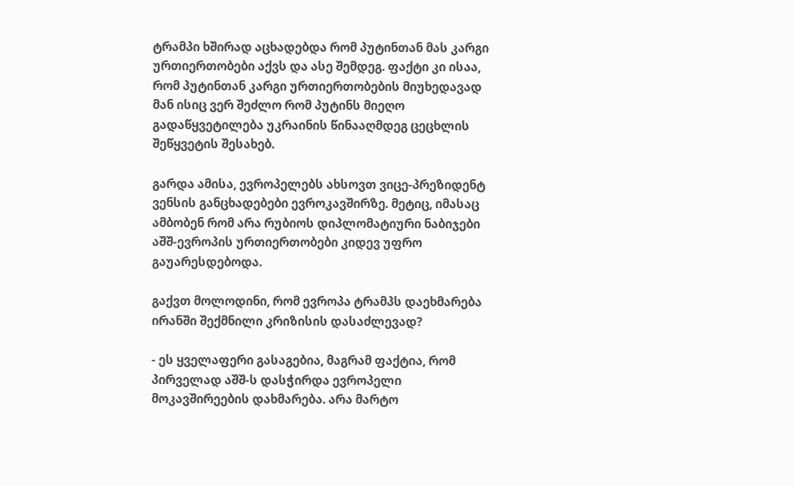ტრამპი ხშირად აცხადებდა რომ პუტინთან მას კარგი ურთიერთობები აქვს და ასე შემდეგ. ფაქტი კი ისაა, რომ პუტინთან კარგი ურთიერთობების მიუხედავად მან ისიც ვერ შეძლო რომ პუტინს მიეღო გადაწყვეტილება უკრაინის წინააღმდეგ ცეცხლის შეწყვეტის შესახებ.

გარდა ამისა, ევროპელებს ახსოვთ ვიცე-პრეზიდენტ ვენსის განცხადებები ევროკავშირზე. მეტიც, იმასაც ამბობენ რომ არა რუბიოს დიპლომატიური ნაბიჯები აშშ-ევროპის ურთიერთობები კიდევ უფრო გაუარესდებოდა.

გაქვთ მოლოდინი, რომ ევროპა ტრამპს დაეხმარება ირანში შექმნილი კრიზისის დასაძლევად?

- ეს ყველაფერი გასაგებია, მაგრამ ფაქტია, რომ პირველად აშშ-ს დასჭირდა ევროპელი მოკავშირეების დახმარება. არა მარტო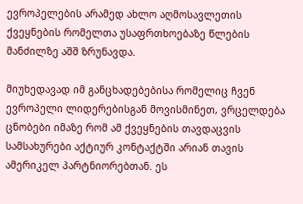ევროპელების არამედ ახლო აღმოსავლეთის ქვეყნების რომელთა უსაფრთხოებაზე წლების მანძილზე აშშ ზრუნავდა.

მიუხედავად იმ განცხადებებისა რომელიც ჩვენ ევროპელი ლიდერებისგან მოვისმინეთ, ვრცელდება ცნობები იმაზე რომ ამ ქვეყნების თავდაცვის სამსახურები აქტიურ კონტაქტში არიან თავის ამერიკელ პარტნიორებთან. ეს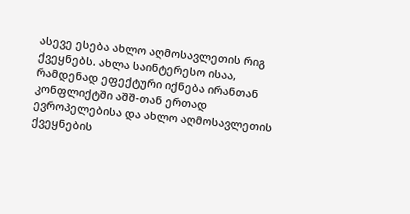ასევე ესება ახლო აღმოსავლეთის რიგ ქვეყნებს. ახლა საინტერესო ისაა, რამდენად ეფექტური იქნება ირანთან კონფლიქტში აშშ-თან ერთად ევროპელებისა და ახლო აღმოსავლეთის ქვეყნების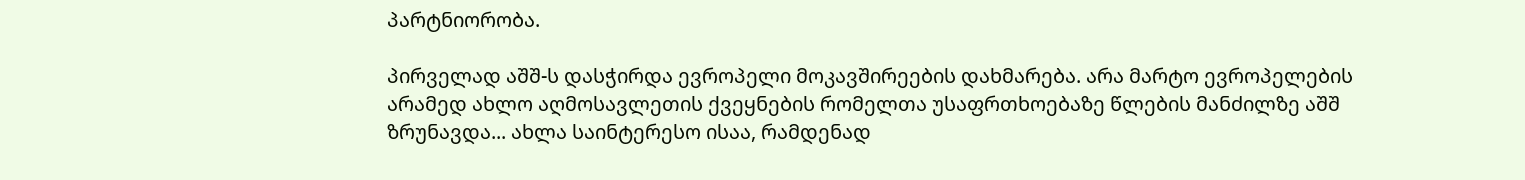პარტნიორობა.

პირველად აშშ-ს დასჭირდა ევროპელი მოკავშირეების დახმარება. არა მარტო ევროპელების არამედ ახლო აღმოსავლეთის ქვეყნების რომელთა უსაფრთხოებაზე წლების მანძილზე აშშ ზრუნავდა... ახლა საინტერესო ისაა, რამდენად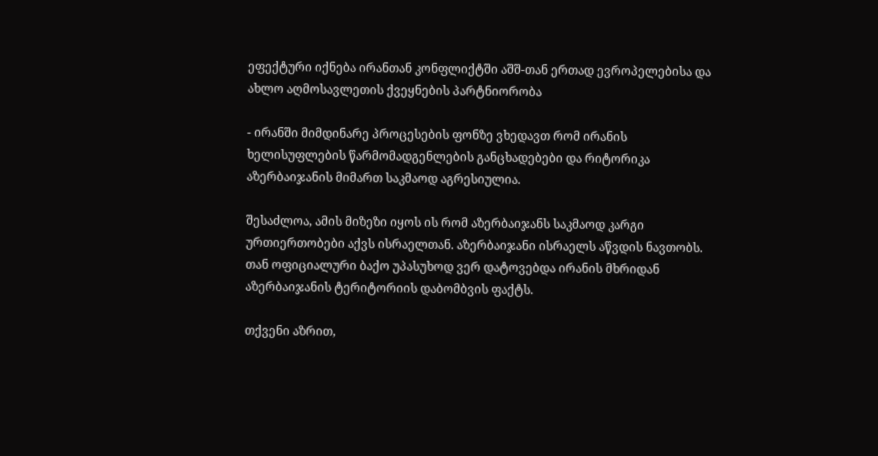ეფექტური იქნება ირანთან კონფლიქტში აშშ-თან ერთად ევროპელებისა და ახლო აღმოსავლეთის ქვეყნების პარტნიორობა

- ირანში მიმდინარე პროცესების ფონზე ვხედავთ რომ ირანის ხელისუფლების წარმომადგენლების განცხადებები და რიტორიკა აზერბაიჯანის მიმართ საკმაოდ აგრესიულია.

შესაძლოა, ამის მიზეზი იყოს ის რომ აზერბაიჯანს საკმაოდ კარგი ურთიერთობები აქვს ისრაელთან. აზერბაიჯანი ისრაელს აწვდის ნავთობს. თან ოფიციალური ბაქო უპასუხოდ ვერ დატოვებდა ირანის მხრიდან აზერბაიჯანის ტერიტორიის დაბომბვის ფაქტს.

თქვენი აზრით,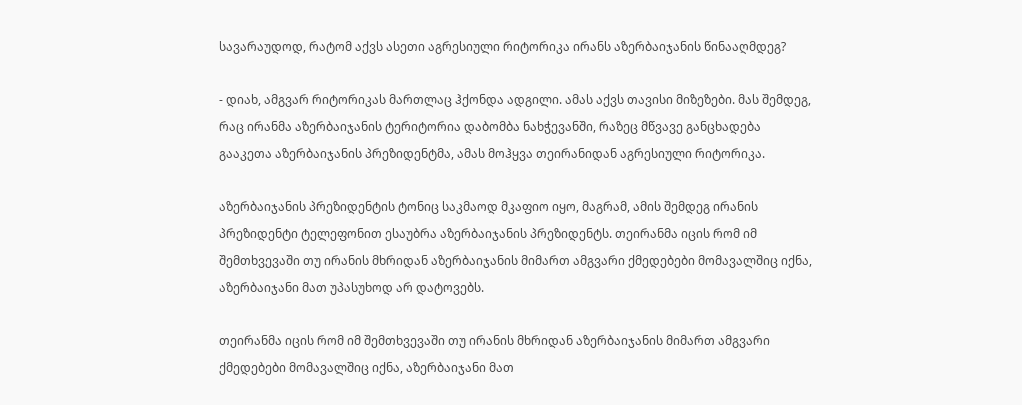სავარაუდოდ, რატომ აქვს ასეთი აგრესიული რიტორიკა ირანს აზერბაიჯანის წინააღმდეგ?

- დიახ, ამგვარ რიტორიკას მართლაც ჰქონდა ადგილი. ამას აქვს თავისი მიზეზები. მას შემდეგ, რაც ირანმა აზერბაიჯანის ტერიტორია დაბომბა ნახჭევანში, რაზეც მწვავე განცხადება გააკეთა აზერბაიჯანის პრეზიდენტმა, ამას მოჰყვა თეირანიდან აგრესიული რიტორიკა.

აზერბაიჯანის პრეზიდენტის ტონიც საკმაოდ მკაფიო იყო, მაგრამ, ამის შემდეგ ირანის პრეზიდენტი ტელეფონით ესაუბრა აზერბაიჯანის პრეზიდენტს. თეირანმა იცის რომ იმ შემთხვევაში თუ ირანის მხრიდან აზერბაიჯანის მიმართ ამგვარი ქმედებები მომავალშიც იქნა, აზერბაიჯანი მათ უპასუხოდ არ დატოვებს.

თეირანმა იცის რომ იმ შემთხვევაში თუ ირანის მხრიდან აზერბაიჯანის მიმართ ამგვარი ქმედებები მომავალშიც იქნა, აზერბაიჯანი მათ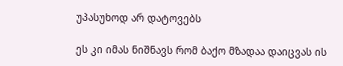უპასუხოდ არ დატოვებს

ეს კი იმას ნიშნავს რომ ბაქო მზადაა დაიცვას ის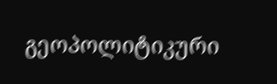გეოპოლიტიკური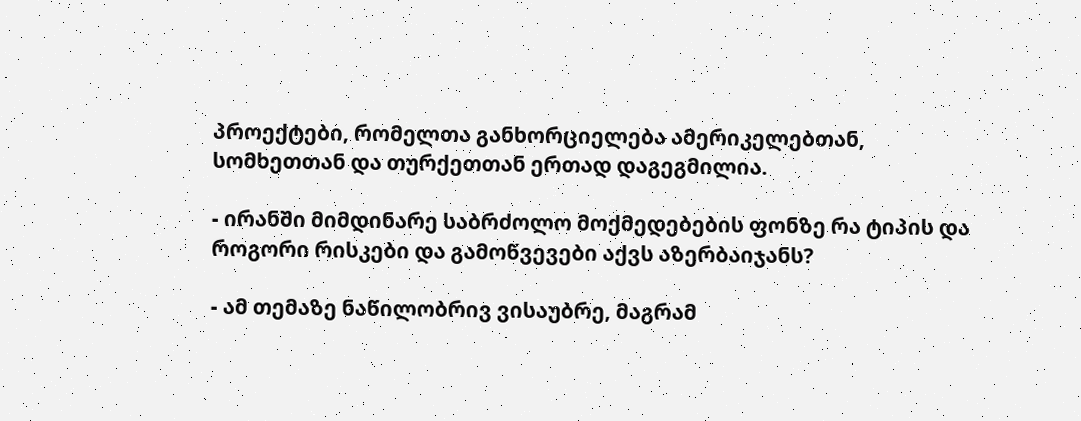პროექტები, რომელთა განხორციელება ამერიკელებთან, სომხეთთან და თურქეთთან ერთად დაგეგმილია.

- ირანში მიმდინარე საბრძოლო მოქმედებების ფონზე რა ტიპის და როგორი რისკები და გამოწვევები აქვს აზერბაიჯანს?

- ამ თემაზე ნაწილობრივ ვისაუბრე, მაგრამ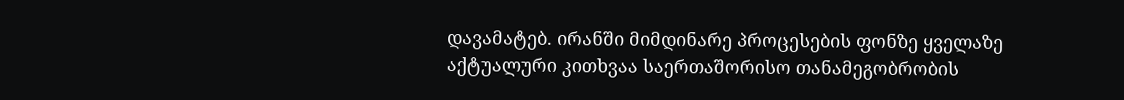დავამატებ. ირანში მიმდინარე პროცესების ფონზე ყველაზე აქტუალური კითხვაა საერთაშორისო თანამეგობრობის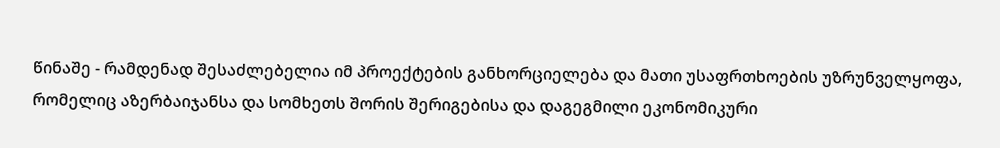წინაშე - რამდენად შესაძლებელია იმ პროექტების განხორციელება და მათი უსაფრთხოების უზრუნველყოფა, რომელიც აზერბაიჯანსა და სომხეთს შორის შერიგებისა და დაგეგმილი ეკონომიკური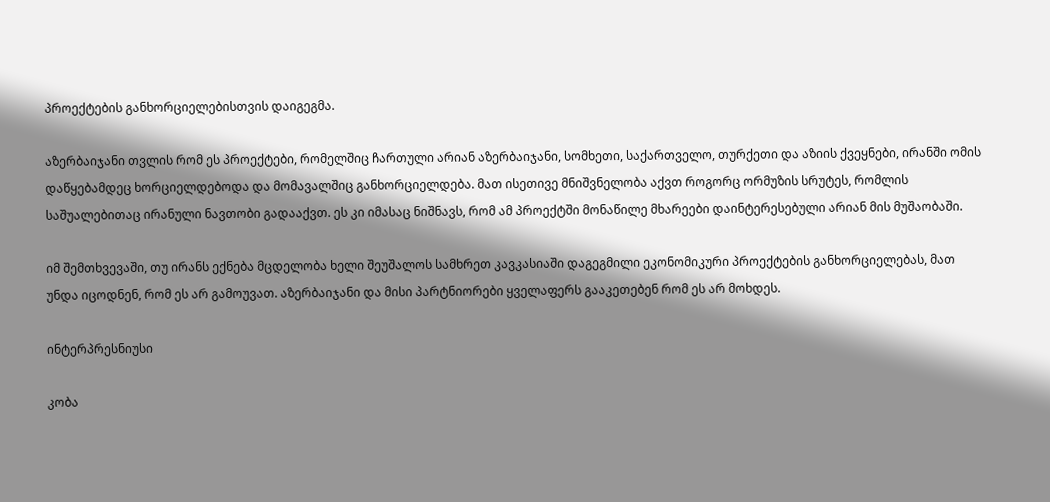პროექტების განხორციელებისთვის დაიგეგმა.

აზერბაიჯანი თვლის რომ ეს პროექტები, რომელშიც ჩართული არიან აზერბაიჯანი, სომხეთი, საქართველო, თურქეთი და აზიის ქვეყნები, ირანში ომის დაწყებამდეც ხორციელდებოდა და მომავალშიც განხორციელდება. მათ ისეთივე მნიშვნელობა აქვთ როგორც ორმუზის სრუტეს, რომლის საშუალებითაც ირანული ნავთობი გადააქვთ. ეს კი იმასაც ნიშნავს, რომ ამ პროექტში მონაწილე მხარეები დაინტერესებული არიან მის მუშაობაში.

იმ შემთხვევაში, თუ ირანს ექნება მცდელობა ხელი შეუშალოს სამხრეთ კავკასიაში დაგეგმილი ეკონომიკური პროექტების განხორციელებას, მათ უნდა იცოდნენ, რომ ეს არ გამოუვათ. აზერბაიჯანი და მისი პარტნიორები ყველაფერს გააკეთებენ რომ ეს არ მოხდეს.

ინტერპრესნიუსი

კობა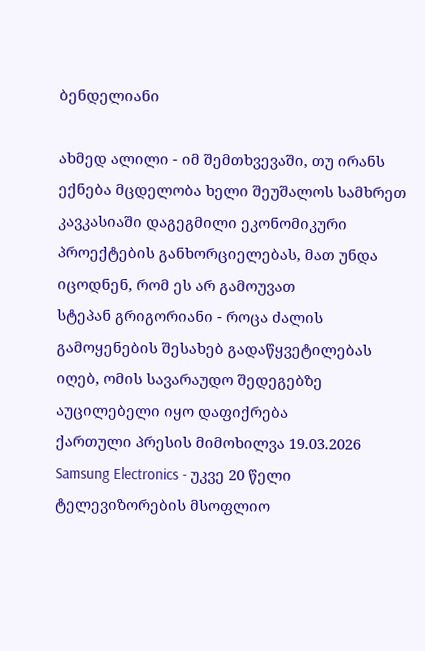ბენდელიანი

ახმედ ალილი - იმ შემთხვევაში, თუ ირანს ექნება მცდელობა ხელი შეუშალოს სამხრეთ კავკასიაში დაგეგმილი ეკონომიკური პროექტების განხორციელებას, მათ უნდა იცოდნენ, რომ ეს არ გამოუვათ
სტეპან გრიგორიანი - როცა ძალის გამოყენების შესახებ გადაწყვეტილებას იღებ, ომის სავარაუდო შედეგებზე აუცილებელი იყო დაფიქრება
ქართული პრესის მიმოხილვა 19.03.2026
Samsung Electronics - უკვე 20 წელი ტელევიზორების მსოფლიო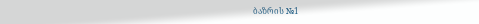ბაზრის №1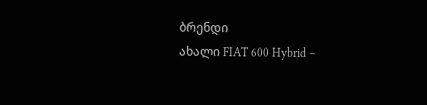ბრენდი
ახალი FIAT 600 Hybrid –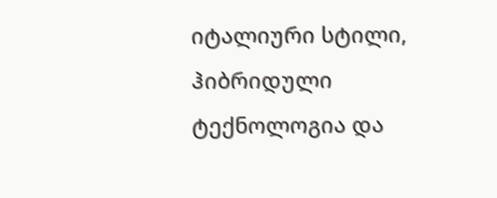იტალიური სტილი, ჰიბრიდული ტექნოლოგია და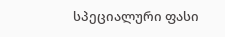სპეციალური ფასი